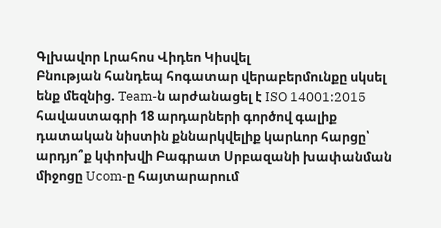Գլխավոր Լրահոս Վիդեո Կիսվել
Բնության հանդեպ հոգատար վերաբերմունքը սկսել ենք մեզնից. Team-ն արժանացել է ISO 14001:2015 հավաստագրի 18 արդարների գործով գալիք դատական նիստին քննարկվելիք կարևոր հարցը՝ արդյո՞ք կփոխվի Բագրատ Սրբազանի խափանման միջոցը Ucom-ը հայտարարում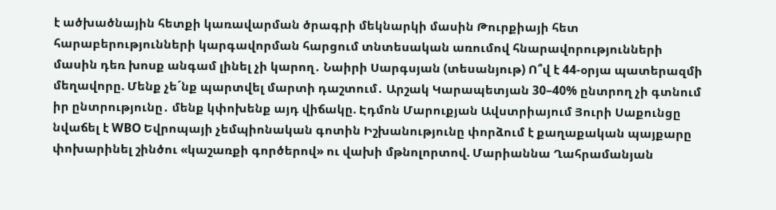է ածխածնային հետքի կառավարման ծրագրի մեկնարկի մասին Թուրքիայի հետ հարաբերությունների կարգավորման հարցում տնտեսական առումով հնարավորությունների մասին դեռ խոսք անգամ լինել չի կարող․ Նաիրի Սարգսյան (տեսանյութ) Ո՞վ է 44-օրյա պատերազմի մեղավորը. Մենք չե´նք պարտվել մարտի դաշտում․ Արշակ Կարապետյան 30–40% ընտրող չի գտնում իր ընտրությունը․ մենք կփոխենք այդ վիճակը. Էդմոն Մարուքյան Ավստրիայում Յուրի Սաքունցը նվաճել է WBO Եվրոպայի չեմպիոնական գոտին Իշխանությունը փորձում է քաղաքական պայքարը փոխարինել շինծու «կաշառքի գործերով» ու վախի մթնոլորտով. Մարիաննա Ղահրամանյան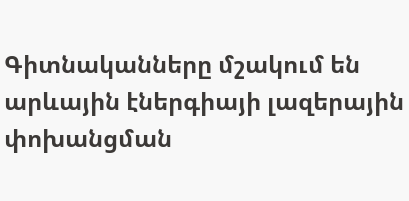Գիտնականները մշակում են արևային էներգիայի լազերային փոխանցման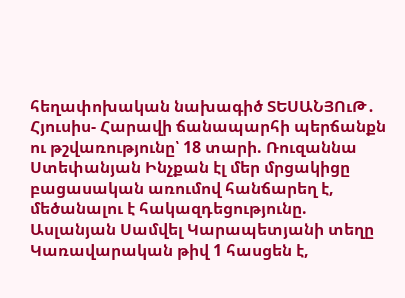հեղափոխական նախագիծ ՏԵՍԱՆՅՈւԹ․ Հյուսիս- Հարավի ճանապարհի պերճանքն ու թշվառությունը՝ 18 տարի. Ռուզաննա Ստեփանյան Ինչքան էլ մեր մրցակիցը բացասական առումով հանճարեղ է, մեծանալու է հակազդեցությունը. Ասլանյան Սամվել Կարապետյանի տեղը Կառավարական թիվ 1 հասցեն է,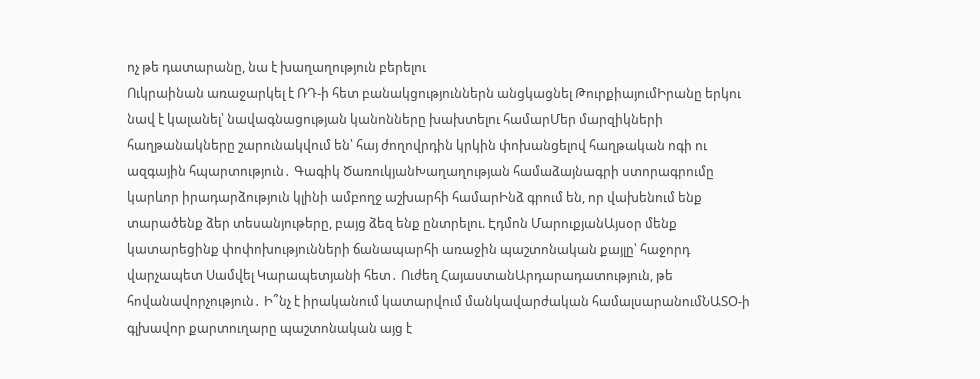ոչ թե դատարանը, նա է խաղաղություն բերելու
Ուկրաինան առաջարկել է ՌԴ-ի հետ բանակցություններն անցկացնել ԹուրքիայումԻրանը երկու նավ է կալանել՝ նավագնացության կանոնները խախտելու համարՄեր մարզիկների հաղթանակները շարունակվում են՝ հայ ժողովրդին կրկին փոխանցելով հաղթական ոգի ու ազգային հպարտություն․ Գագիկ ԾառուկյանԽաղաղության համաձայնագրի ստորագրումը կարևոր իրադարձություն կլինի ամբողջ աշխարհի համարԻնձ գրում են, որ վախենում ենք տարածենք ձեր տեսանյութերը, բայց ձեզ ենք ընտրելու. Էդմոն ՄարուքյանԱյսօր մենք կատարեցինք փոփոխությունների ճանապարհի առաջին պաշտոնական քայլը՝ հաջորդ վարչապետ Սամվել Կարապետյանի հետ․ Ուժեղ ՀայաստանԱրդարադատություն, թե հովանավորչություն․ Ի՞նչ է իրականում կատարվում մանկավարժական համալսարանումՆԱՏՕ-ի գլխավոր քարտուղարը պաշտոնական այց է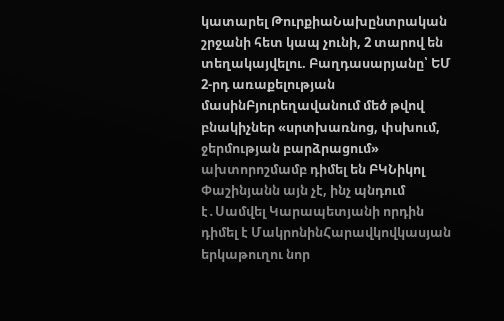կատարել ԹուրքիաՆախընտրական շրջանի հետ կապ չունի, 2 տարով են տեղակայվելու. Բաղդասարյանը՝ ԵՄ 2-րդ առաքելության մասինԲյուրեղավանում մեծ թվով բնակիչներ «սրտխառնոց, փսխում, ջերմության բարձրացում» ախտորոշմամբ դիմել են ԲԿՆիկոլ Փաշինյանն այն չէ, ինչ պնդում է․Սամվել Կարապետյանի որդին դիմել է ՄակրոնինՀարավկովկասյան երկաթուղու նոր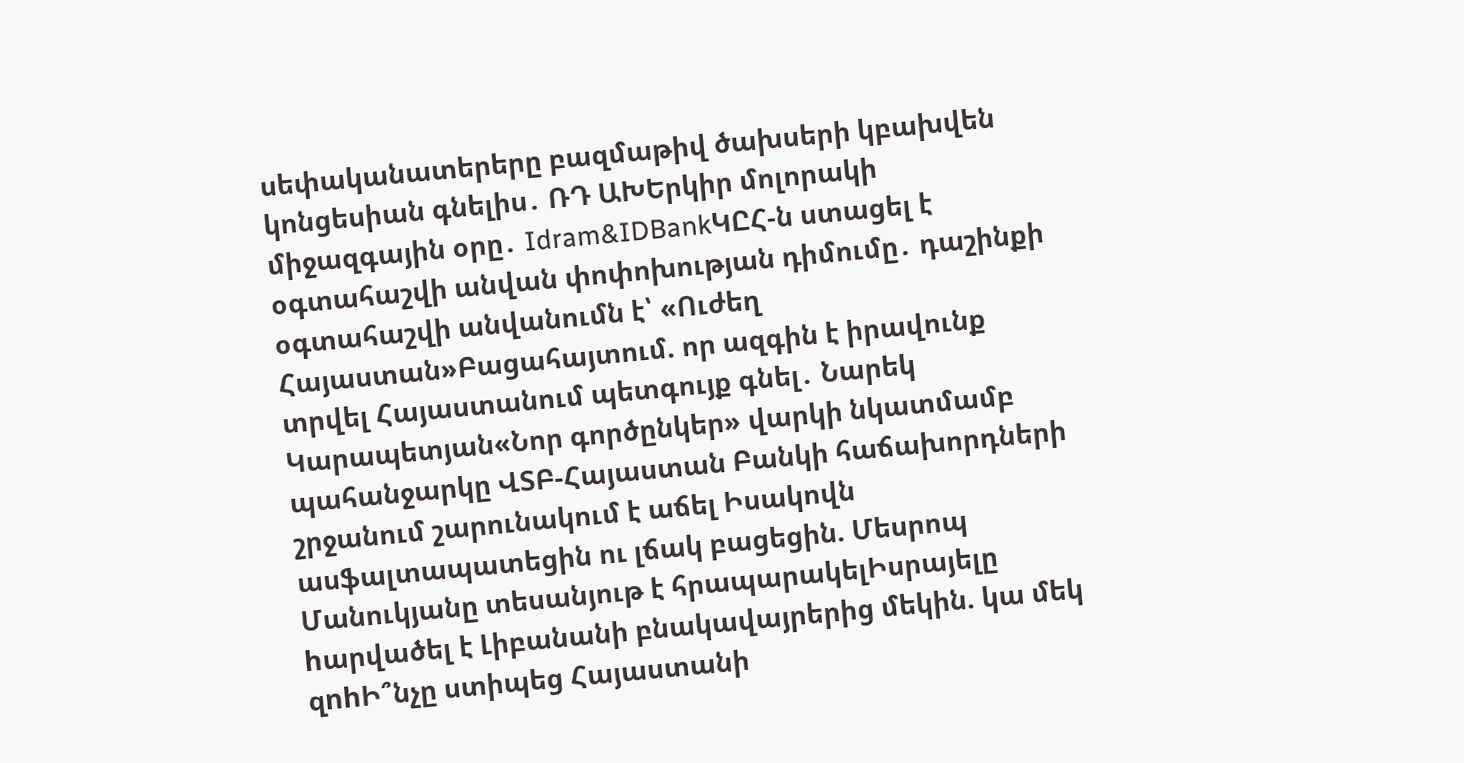սեփականատերերը բազմաթիվ ծախսերի կբախվեն կոնցեսիան գնելիս․ ՌԴ ԱԽԵրկիր մոլորակի միջազգային օրը․ Idram&IDBankԿԸՀ-ն ստացել է օգտահաշվի անվան փոփոխության դիմումը․ դաշինքի օգտահաշվի անվանումն է՝ «Ուժեղ Հայաստան»Բացահայտում. որ ազգին է իրավունք տրվել Հայաստանում պետգույք գնել․ Նարեկ Կարապետյան«Նոր գործընկեր» վարկի նկատմամբ պահանջարկը ՎՏԲ-Հայաստան Բանկի հաճախորդների շրջանում շարունակում է աճել Իսակովն ասֆալտապատեցին ու լճակ բացեցին. Մեսրոպ Մանուկյանը տեսանյութ է հրապարակելԻսրայելը hարվածել է Լիբանանի բնակավայրերից մեկին. կա մեկ զnhԻ՞նչը ստիպեց Հայաստանի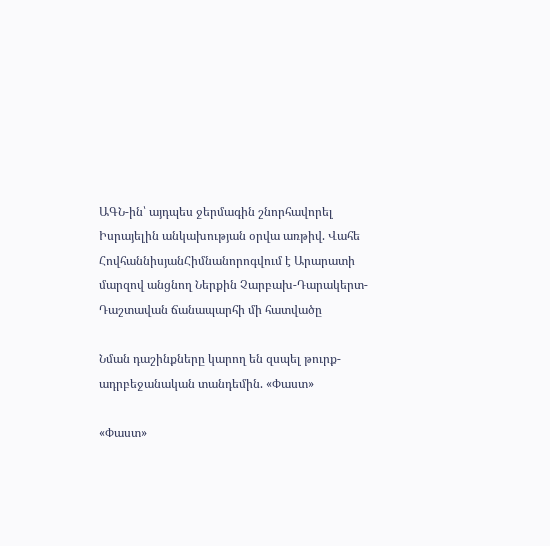ԱԳՆ-ին՝ այդպես ջերմագին շնորհավորել Իսրայելին անկախության օրվա առթիվ. Վահե ՀովհաննիսյանՀիմնանորոգվում է Արարատի մարզով անցնող Ներքին Չարբախ-Դարակերտ-Դաշտավան ճանապարհի մի հատվածը

Նման դաշինքները կարող են զսպել թուրք-ադրբեջանական տանդեմին. «Փաստ»

«Փաստ»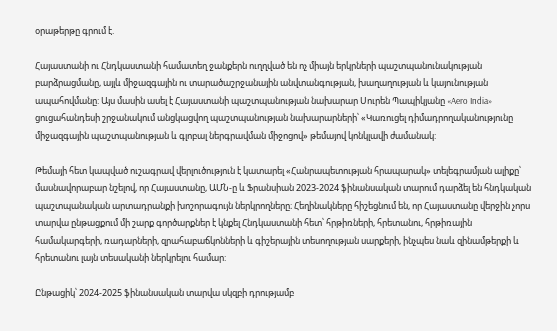օրաթերթը գրում է.

Հայաստանի ու Հնդկաստանի համատեղ ջանքերն ուղղված են ոչ միայն երկրների պաշտպանունակության բարձրացմանը, այլև միջազգային ու տարածաշրջանային անվտանգության, խաղաղության և կայունության ապահովմանը: Այս մասին ասել է Հայաստանի պաշտպանության նախարար Սուրեն Պապիկյանը «Aero India» ցուցահանդեսի շրջանակում անցկացվող պաշտպանության նախարարների՝ «Կառուցել դիմադրողականությունը միջազգային պաշտպանության և գլոբալ ներգրավման միջոցով» թեմայով կոնկլավի ժամանակ:

Թեմայի հետ կապված ուշագրավ վերլուծություն է կատարել «Հանրապետության հրապարակ» տելեգրամյան ալիքը՝ մասնավորաբար նշելով, որ Հայաստանը, ԱՄՆ-ը և Ֆրանսիան 2023-2024 ֆինանսական տարում դարձել են հնդկական պաշտպանական արտադրանքի խոշորագույն ներկրողները։ Հեղինակները հիշեցնում են, որ Հայաստանը վերջին չորս տարվա ընթացքում մի շարք գործարքներ է կնքել Հնդկաստանի հետ՝ հրթիռների, հրետանու, հրթիռային համակարգերի, ռադարների, զրահաբաճկոնների և գիշերային տեսողության սարքերի, ինչպես նաև զինամթերքի և հրետանու լայն տեսականի ներկրելու համար:

Ընթացիկ՝ 2024-2025 ֆինանսական տարվա սկզբի դրությամբ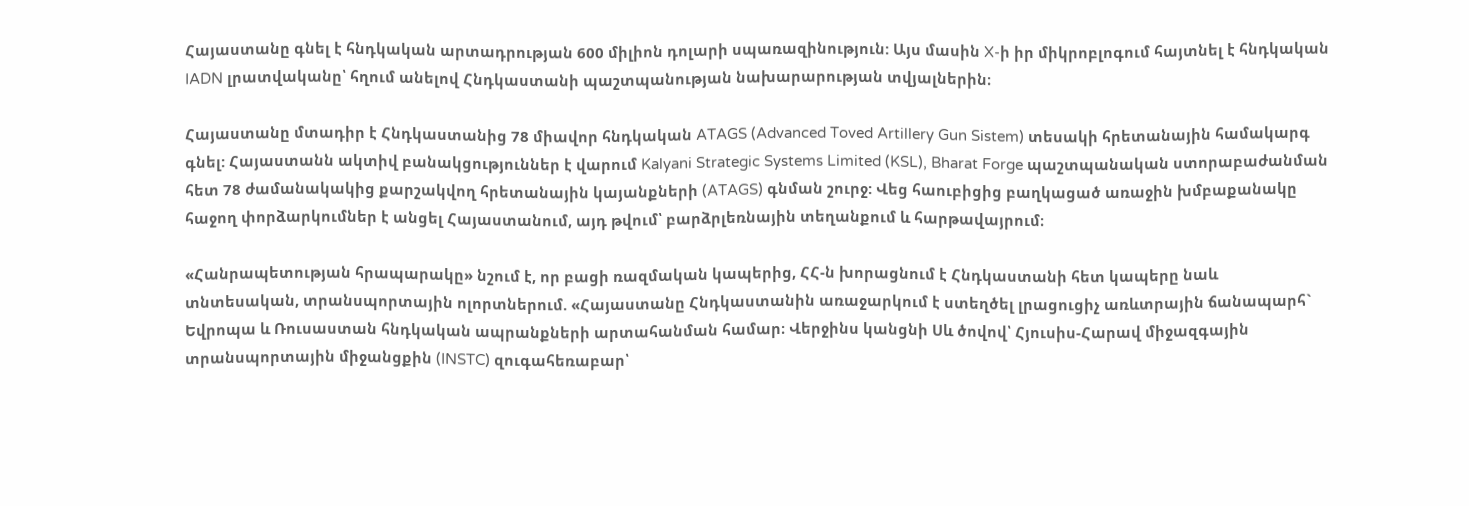Հայաստանը գնել է հնդկական արտադրության 600 միլիոն դոլարի սպառազինություն: Այս մասին X-ի իր միկրոբլոգում հայտնել է հնդկական IADN լրատվականը՝ հղում անելով Հնդկաստանի պաշտպանության նախարարության տվյալներին։

Հայաստանը մտադիր է Հնդկաստանից 78 միավոր հնդկական ATAGS (Advanced Toved Artillery Gun Sistem) տեսակի հրետանային համակարգ գնել: Հայաստանն ակտիվ բանակցություններ է վարում Kalyani Strategic Systems Limited (KSL), Bharat Forge պաշտպանական ստորաբաժանման հետ 78 ժամանակակից քարշակվող հրետանային կայանքների (ATAGS) գնման շուրջ: Վեց հաուբիցից բաղկացած առաջին խմբաքանակը հաջող փորձարկումներ է անցել Հայաստանում, այդ թվում՝ բարձրլեռնային տեղանքում և հարթավայրում։

«Հանրապետության հրապարակը» նշում է, որ բացի ռազմական կապերից, ՀՀ-ն խորացնում է Հնդկաստանի հետ կապերը նաև տնտեսական, տրանսպորտային ոլորտներում. «Հայաստանը Հնդկաստանին առաջարկում է ստեղծել լրացուցիչ առևտրային ճանապարհ` Եվրոպա և Ռուսաստան հնդկական ապրանքների արտահանման համար։ Վերջինս կանցնի Սև ծովով՝ Հյուսիս-Հարավ միջազգային տրանսպորտային միջանցքին (INSTC) զուգահեռաբար՝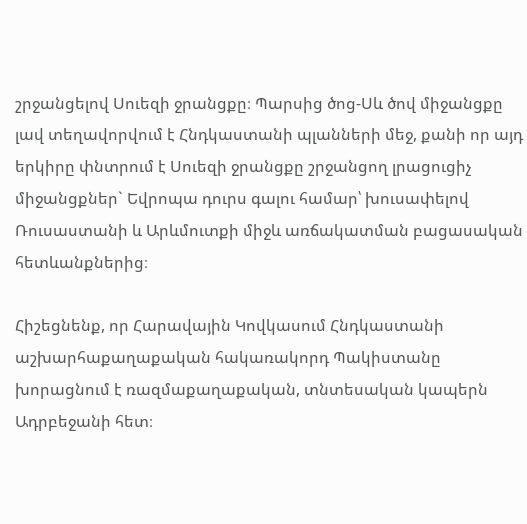շրջանցելով Սուեզի ջրանցքը։ Պարսից ծոց-Սև ծով միջանցքը լավ տեղավորվում է Հնդկաստանի պլանների մեջ, քանի որ այդ երկիրը փնտրում է Սուեզի ջրանցքը շրջանցող լրացուցիչ միջանցքներ` Եվրոպա դուրս գալու համար՝ խուսափելով Ռուսաստանի և Արևմուտքի միջև առճակատման բացասական հետևանքներից։

Հիշեցնենք, որ Հարավային Կովկասում Հնդկաստանի աշխարհաքաղաքական հակառակորդ Պակիստանը խորացնում է ռազմաքաղաքական, տնտեսական կապերն Ադրբեջանի հետ։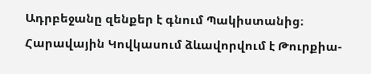Ադրբեջանը զենքեր է գնում Պակիստանից։ Հարավային Կովկասում ձևավորվում է Թուրքիա-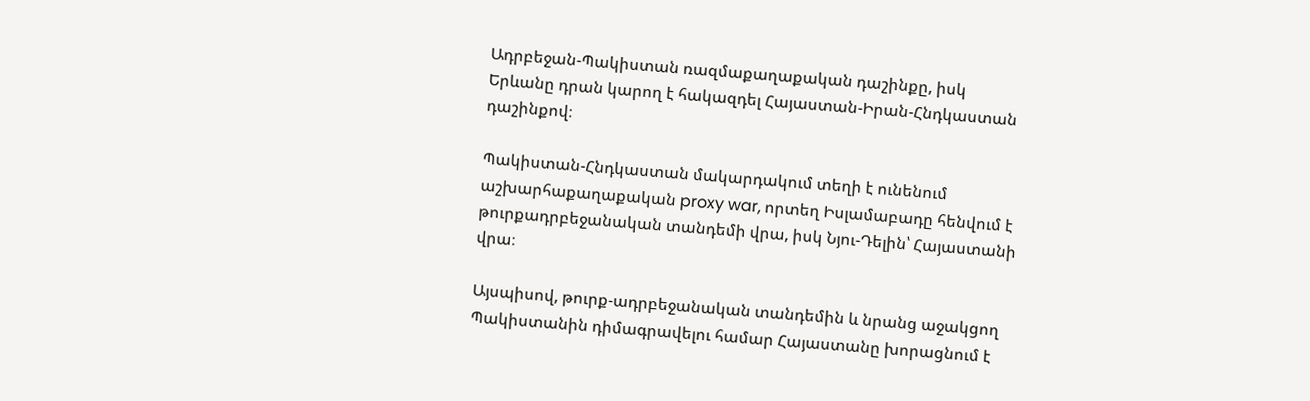Ադրբեջան-Պակիստան ռազմաքաղաքական դաշինքը, իսկ Երևանը դրան կարող է հակազդել Հայաստան-Իրան-Հնդկաստան դաշինքով։

Պակիստան-Հնդկաստան մակարդակում տեղի է ունենում աշխարհաքաղաքական proxy war, որտեղ Իսլամաբադը հենվում է թուրքադրբեջանական տանդեմի վրա, իսկ Նյու-Դելին՝ Հայաստանի վրա։

Այսպիսով, թուրք-ադրբեջանական տանդեմին և նրանց աջակցող Պակիստանին դիմագրավելու համար Հայաստանը խորացնում է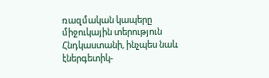ռազմական կապերը միջուկային տերություն Հնդկաստանի, ինչպես նաև էներգետիկ-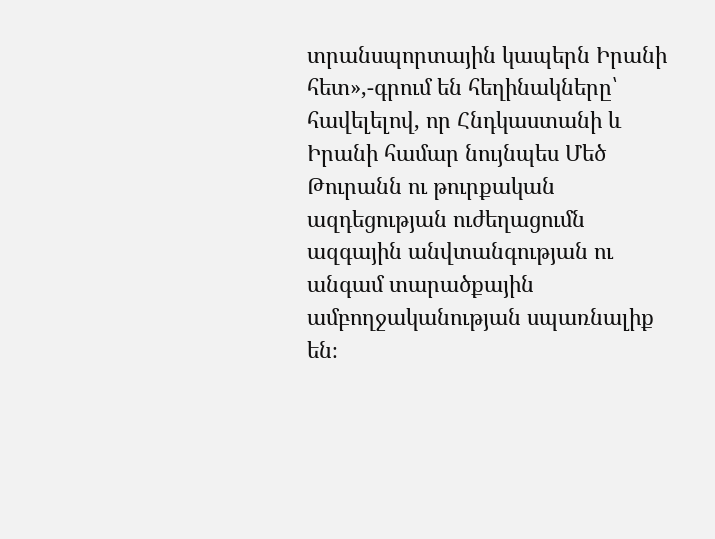տրանսպորտային կապերն Իրանի հետ»,-գրում են հեղինակները՝ հավելելով, որ Հնդկաստանի և Իրանի համար նույնպես Մեծ Թուրանն ու թուրքական ազդեցության ուժեղացումն ազգային անվտանգության ու անգամ տարածքային ամբողջականության սպառնալիք են։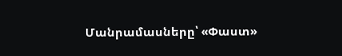Մանրամասները՝ «Փաստ»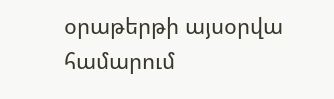օրաթերթի այսօրվա համարում